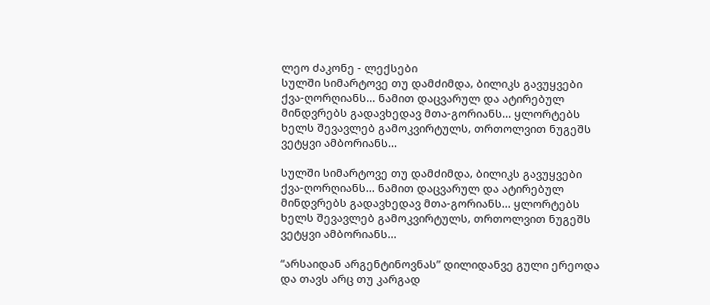ლეო ძაკონე - ლექსები
სულში სიმარტოვე თუ დამძიმდა, ბილიკს გავუყვები ქვა-ღორღიანს... ნამით დაცვარულ და ატირებულ მინდვრებს გადავხედავ მთა-გორიანს... ყლორტებს ხელს შევავლებ გამოკვირტულს, თრთოლვით ნუგეშს ვეტყვი ამბორიანს...

სულში სიმარტოვე თუ დამძიმდა, ბილიკს გავუყვები ქვა-ღორღიანს... ნამით დაცვარულ და ატირებულ მინდვრებს გადავხედავ მთა-გორიანს... ყლორტებს ხელს შევავლებ გამოკვირტულს, თრთოლვით ნუგეშს ვეტყვი ამბორიანს...

“არსაიდან არგენტინოვნას” დილიდანვე გული ერეოდა და თავს არც თუ კარგად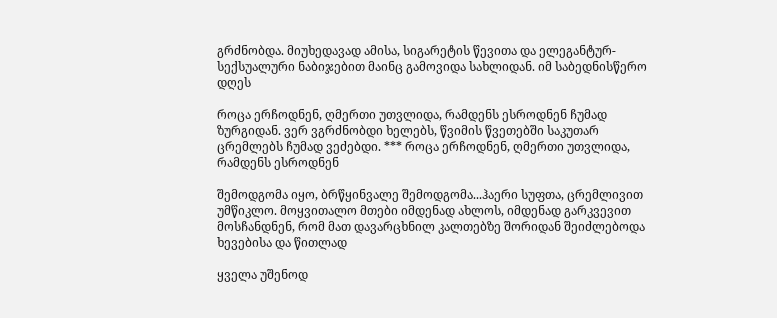გრძნობდა. მიუხედავად ამისა, სიგარეტის წევითა და ელეგანტურ-სექსუალური ნაბიჯებით მაინც გამოვიდა სახლიდან. იმ საბედნისწერო დღეს

როცა ერჩოდნენ, ღმერთი უთვლიდა, რამდენს ესროდნენ ჩუმად ზურგიდან. ვერ ვგრძნობდი ხელებს, წვიმის წვეთებში საკუთარ ცრემლებს ჩუმად ვეძებდი. *** როცა ერჩოდნენ, ღმერთი უთვლიდა, რამდენს ესროდნენ

შემოდგომა იყო, ბრწყინვალე შემოდგომა...ჰაერი სუფთა, ცრემლივით უმწიკლო. მოყვითალო მთები იმდენად ახლოს, იმდენად გარკვევით მოსჩანდნენ, რომ მათ დავარცხნილ კალთებზე შორიდან შეიძლებოდა ხევებისა და წითლად

ყველა უშენოდ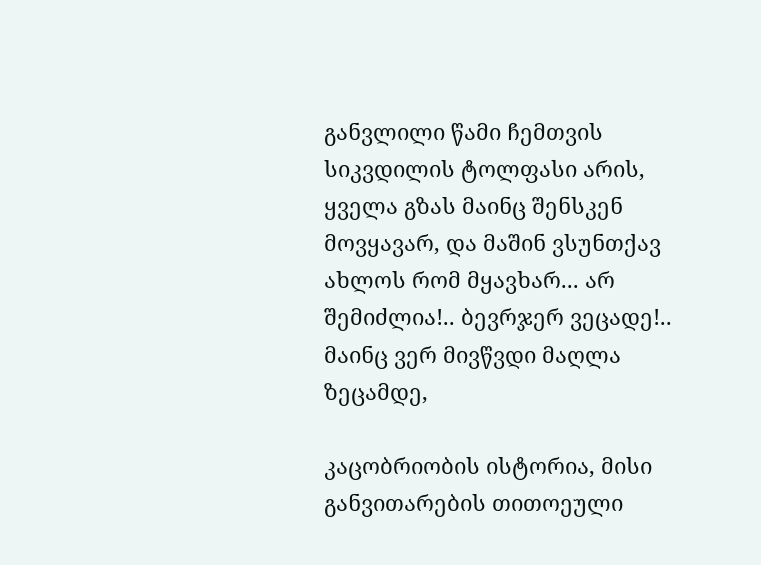განვლილი წამი ჩემთვის სიკვდილის ტოლფასი არის, ყველა გზას მაინც შენსკენ მოვყავარ, და მაშინ ვსუნთქავ ახლოს რომ მყავხარ... არ შემიძლია!.. ბევრჯერ ვეცადე!.. მაინც ვერ მივწვდი მაღლა ზეცამდე,

კაცობრიობის ისტორია, მისი განვითარების თითოეული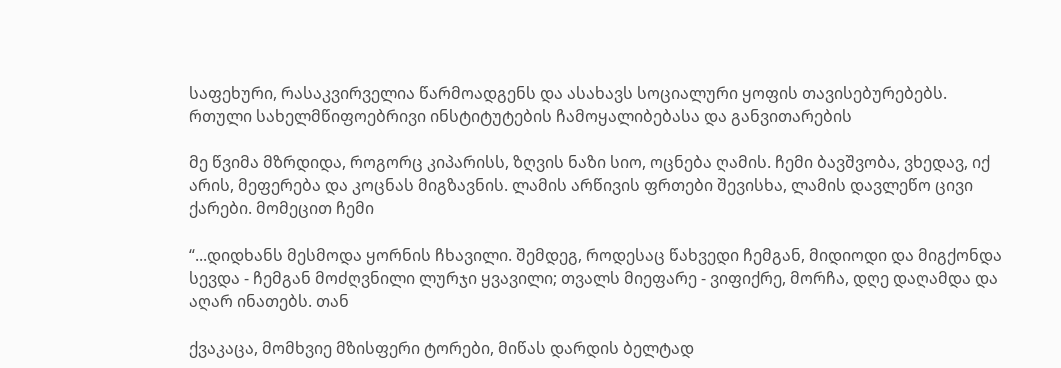საფეხური, რასაკვირველია წარმოადგენს და ასახავს სოციალური ყოფის თავისებურებებს. რთული სახელმწიფოებრივი ინსტიტუტების ჩამოყალიბებასა და განვითარების

მე წვიმა მზრდიდა, როგორც კიპარისს, ზღვის ნაზი სიო, ოცნება ღამის. ჩემი ბავშვობა, ვხედავ, იქ არის, მეფერება და კოცნას მიგზავნის. ლამის არწივის ფრთები შევისხა, ლამის დავლეწო ცივი ქარები. მომეცით ჩემი

“...დიდხანს მესმოდა ყორნის ჩხავილი. შემდეგ, როდესაც წახვედი ჩემგან, მიდიოდი და მიგქონდა სევდა - ჩემგან მოძღვნილი ლურჯი ყვავილი; თვალს მიეფარე - ვიფიქრე, მორჩა, დღე დაღამდა და აღარ ინათებს. თან

ქვაკაცა, მომხვიე მზისფერი ტორები, მიწას დარდის ბელტად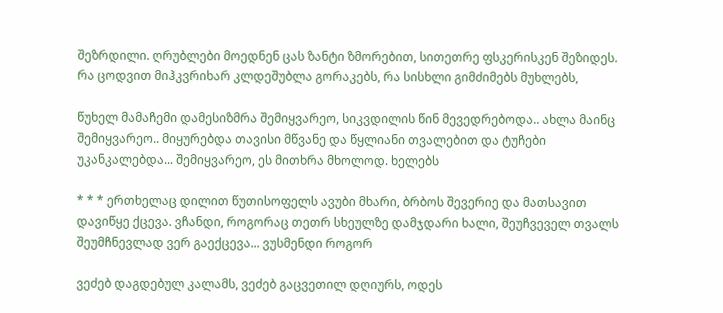შეზრდილი. ღრუბლები მოედნენ ცას ზანტი ზმორებით, სითეთრე ფსკერისკენ შეზიდეს. რა ცოდვით მიჰკვრიხარ კლდეშუბლა გორაკებს, რა სისხლი გიმძიმებს მუხლებს,

წუხელ მამაჩემი დამესიზმრა შემიყვარეო, სიკვდილის წინ მევედრებოდა.. ახლა მაინც შემიყვარეო.. მიყურებდა თავისი მწვანე და წყლიანი თვალებით და ტუჩები უკანკალებდა... შემიყვარეო, ეს მითხრა მხოლოდ. ხელებს

* * * ერთხელაც დილით წუთისოფელს ავუბი მხარი, ბრბოს შევერიე და მათსავით დავიწყე ქცევა. ვჩანდი, როგორაც თეთრ სხეულზე დამჯდარი ხალი, შეუჩვეველ თვალს შეუმჩნევლად ვერ გაექცევა... ვუსმენდი როგორ

ვეძებ დაგდებულ კალამს, ვეძებ გაცვეთილ დღიურს, ოდეს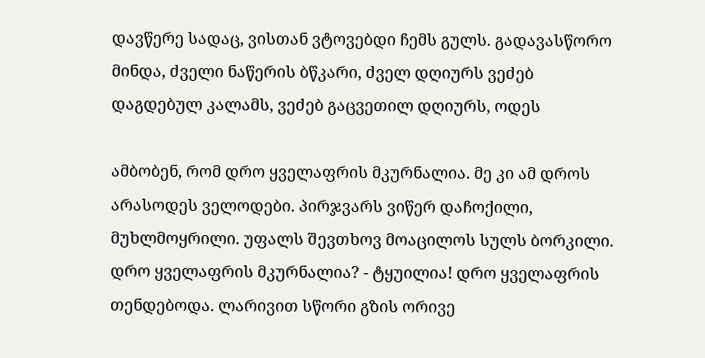დავწერე სადაც, ვისთან ვტოვებდი ჩემს გულს. გადავასწორო მინდა, ძველი ნაწერის ბწკარი, ძველ დღიურს ვეძებ დაგდებულ კალამს, ვეძებ გაცვეთილ დღიურს, ოდეს

ამბობენ, რომ დრო ყველაფრის მკურნალია. მე კი ამ დროს არასოდეს ველოდები. პირჯვარს ვიწერ დაჩოქილი, მუხლმოყრილი. უფალს შევთხოვ მოაცილოს სულს ბორკილი. დრო ყველაფრის მკურნალია? - ტყუილია! დრო ყველაფრის
თენდებოდა. ლარივით სწორი გზის ორივე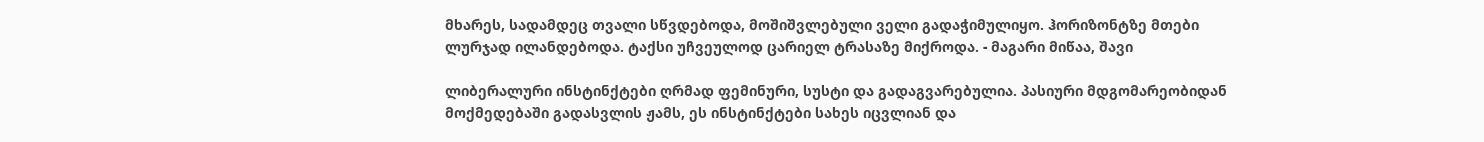მხარეს, სადამდეც თვალი სწვდებოდა, მოშიშვლებული ველი გადაჭიმულიყო. ჰორიზონტზე მთები ლურჯად ილანდებოდა. ტაქსი უჩვეულოდ ცარიელ ტრასაზე მიქროდა. - მაგარი მიწაა, შავი

ლიბერალური ინსტინქტები ღრმად ფემინური, სუსტი და გადაგვარებულია. პასიური მდგომარეობიდან მოქმედებაში გადასვლის ჟამს, ეს ინსტინქტები სახეს იცვლიან და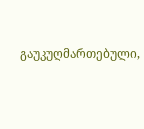გაუკუღმართებული,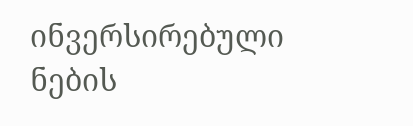ინვერსირებული ნების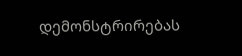დემონსტრირებას